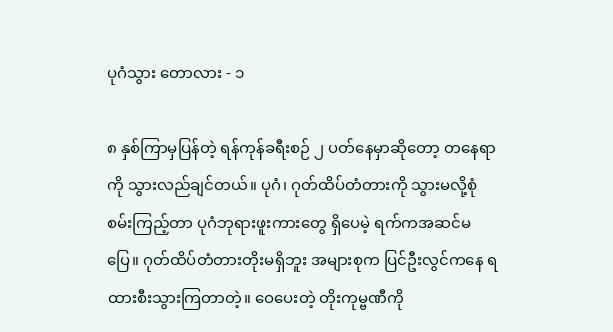ပုဂံသွား တောလား - ၁

၈ နှစ်ကြာမှပြန်တဲ့ ရန်ကုန်ခရီးစဉ် ၂ ပတ်နေမှာဆိုတော့ တနေရာကို သွားလည်ချင်တယ်။ ပုဂံ၊ ဂုတ်ထိပ်တံတားကို သွားမလို့စုံစမ်းကြည့်တာ ပုဂံဘုရားဖူးကားတွေ ရှိပေမဲ့ ရက်ကအဆင်မပြေ။ ဂုတ်ထိပ်တံတားတိုးမရှိဘူး အများစုက ပြင်ဦးလွင်ကနေ ရထားစီးသွားကြတာတဲ့။ ဝေပေးတဲ့ တိုးကုမ္ဗဏီကို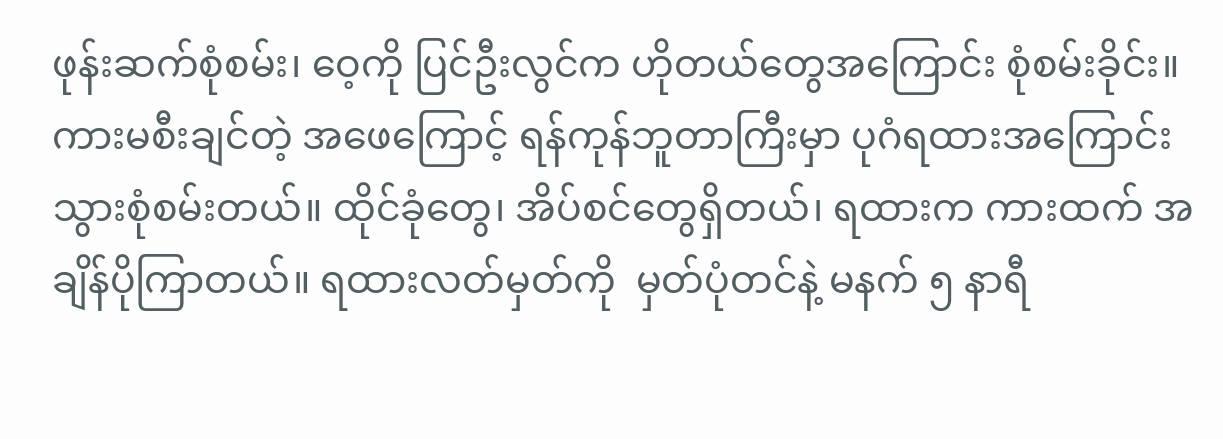ဖုန်းဆက်စုံစမ်း၊ ဝေ့ကို ပြင်ဦးလွင်က ဟိုတယ်တွေအကြောင်း စုံစမ်းခိုင်း။ ကားမစီးချင်တဲ့ အဖေကြောင့် ရန်ကုန်ဘူတာကြီးမှာ ပုဂံရထားအကြောင်း သွားစုံစမ်းတယ်။ ထိုင်ခုံတွေ၊ အိပ်စင်တွေရှိတယ်၊ ရထားက ကားထက် အချိန်ပိုကြာတယ်။ ရထားလတ်မှတ်ကို  မှတ်ပုံတင်နဲ့ မနက် ၅ နာရီ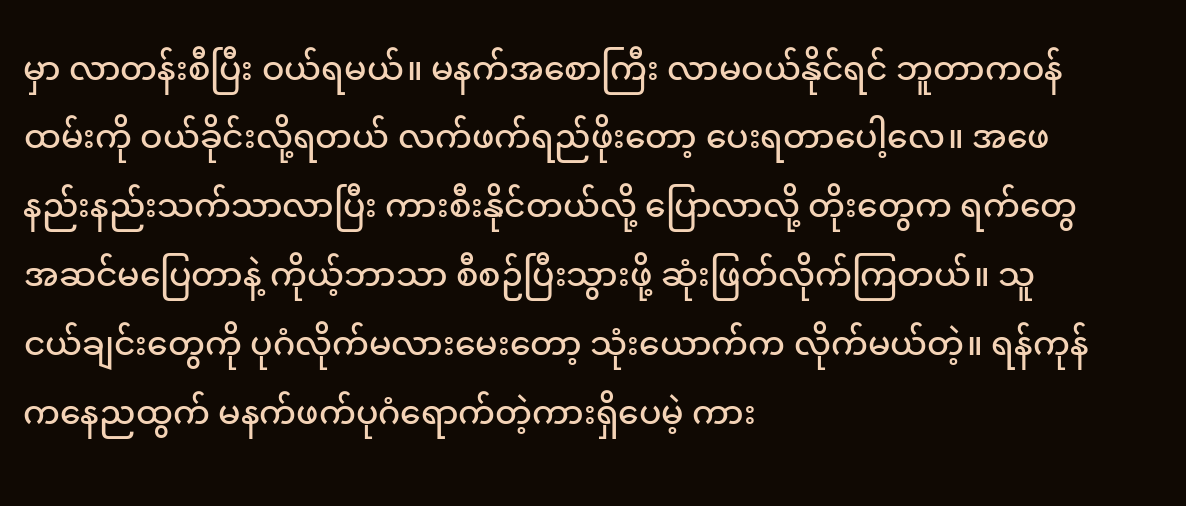မှာ လာတန်းစီပြီး ဝယ်ရမယ်။ မနက်အစောကြီး လာမဝယ်နိုင်ရင် ဘူတာကဝန်ထမ်းကို ဝယ်ခိုင်းလို့ရတယ် လက်ဖက်ရည်ဖိုးတော့ ပေးရတာပေါ့လေ။ အဖေနည်းနည်းသက်သာလာပြီး ကားစီးနိုင်တယ်လို့ ပြောလာလို့ တိုးတွေက ရက်တွေအဆင်မပြေတာနဲ့ ကိုယ့်ဘာသာ စီစဉ်ပြီးသွားဖို့ ဆုံးဖြတ်လိုက်ကြတယ်။ သူငယ်ချင်းတွေကို ပုဂံလိုက်မလားမေးတော့ သုံးယောက်က လိုက်မယ်တဲ့။ ရန်ကုန်ကနေညထွက် မနက်ဖက်ပုဂံရောက်တဲ့ကားရှိပေမဲ့ ကား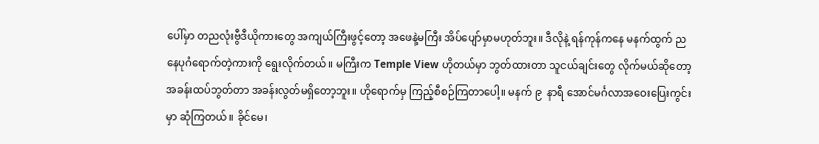ပေါ်မှာ တညလုံးဗွီဒီယိုကားတွေ အကျယ်ကြီးဖွင့်တော့ အဖေနဲ့မကြီး အိပ်ပျော်မှာမဟုတ်ဘူး။ ဒီလိုနဲ့ ရန်ကုန်ကနေ မနက်ထွက် ညနေပုဂံရောက်တဲ့ကားကို ရွေးလိုက်တယ်။ မကြီးက Temple View ဟိုတယ်မှာ ဘွတ်ထားတာ သူငယ်ချင်းတွေ လိုက်မယ်ဆိုတော့ အခန်းထပ်ဘွတ်တာ အခန်းလွတ်မရှိတော့ဘူး။ ဟိုရောက်မှ ကြည့်စီစဉ်ကြတာပေါ့။ မနက် ၉  နာရီ အောင်မင်္ဂလာအဝေးပြေးကွင်းမှာ ဆုံကြတယ်။ ခိုင်မေ၊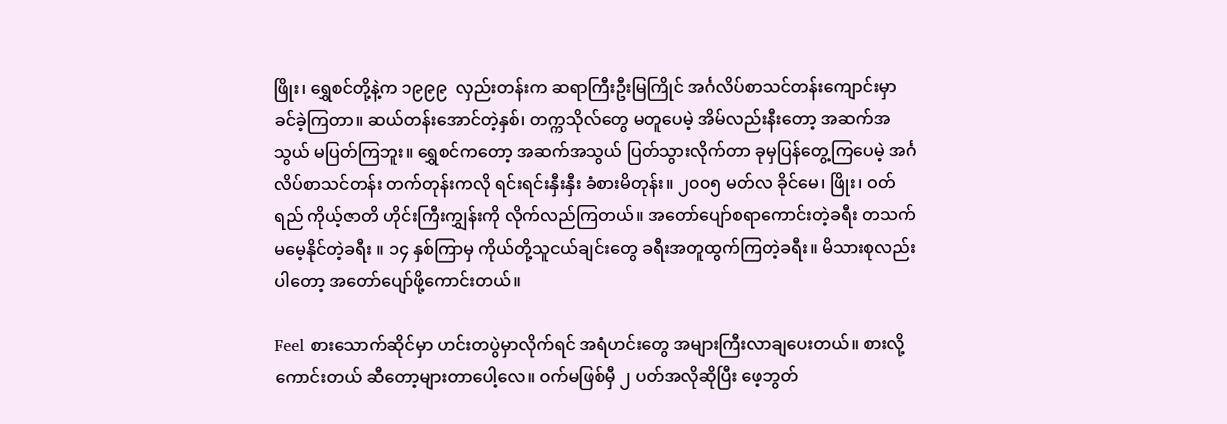ဖြိုး၊ ရွှေစင်တို့နဲ့က ၁၉၉၉  လှည်းတန်းက ဆရာကြီးဦးမြကြိုင် အင်္ဂလိပ်စာသင်တန်းကျောင်းမှာ ခင်ခဲ့ကြတာ။ ဆယ်တန်းအောင်တဲ့နှစ်၊ တက္ကသိုလ်တွေ မတူပေမဲ့ အိမ်လည်းနီးတော့ အဆက်အသွယ် မပြတ်ကြဘူး။ ရွှေစင်ကတော့ အဆက်အသွယ် ပြတ်သွားလိုက်တာ ခုမှပြန်တွေ့ကြပေမဲ့ အင်္ဂလိပ်စာသင်တန်း တက်တုန်းကလို ရင်းရင်းနှီးနှီး ခံစားမိတုန်း။ ၂၀၀၅ မတ်လ ခိုင်မေ၊ ဖြိုး၊ ဝတ်ရည် ကိုယ့်ဇာတိ ဟိုင်းကြီးကျွှန်းကို လိုက်လည်ကြတယ်။ အတော်ပျော်စရာကောင်းတဲ့ခရီး တသက်မမေ့နိုင်တဲ့ခရီး ။ ၁၄ နှစ်ကြာမှ ကိုယ်တို့သူငယ်ချင်းတွေ ခရီးအတူထွက်ကြတဲ့ခရီး။ မိသားစုလည်းပါတော့ အတော်ပျော်ဖို့ကောင်းတယ်။

Feel စားသောက်ဆိုင်မှာ ဟင်းတပွဲမှာလိုက်ရင် အရံဟင်းတွေ အများကြီးလာချပေးတယ်။ စားလို့ကောင်းတယ် ဆီတော့များတာပေါ့လေ။ ဝက်မဖြစ်မှီ ၂ ပတ်အလိုဆိုပြီး ဖေ့ဘွတ်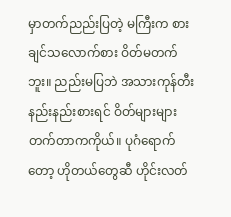မှာတက်ညည်းပြတဲ့ မကြီးက စားချင်သလောက်စား ဝိတ်မတက်ဘူး။ ညည်းမပြဘဲ အသားကုန်တီး နည်းနည်းစားရင် ဝိတ်များများတက်တာကကိုယ်။ ပုဂံရောက်တော့ ဟိုတယ်တွေဆီ ဟိုင်းလတ်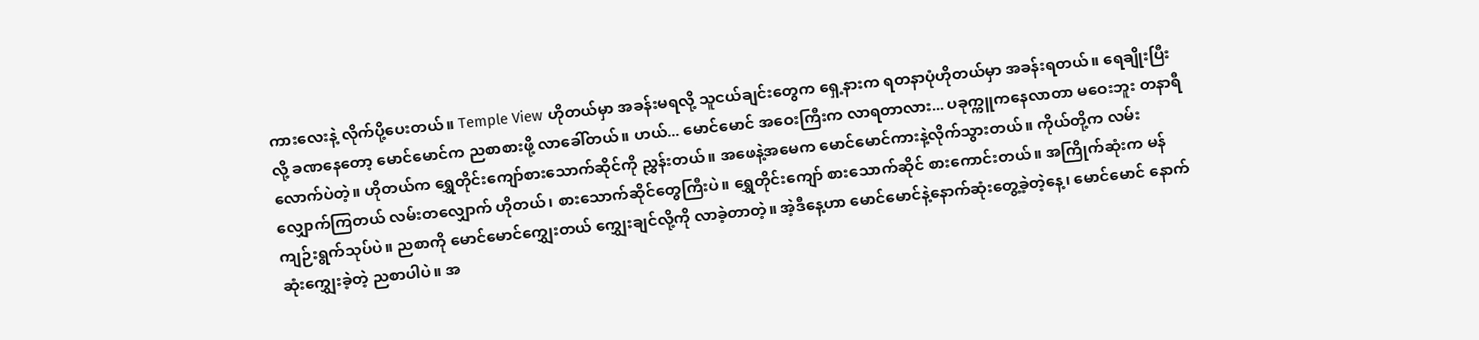ကားလေးနဲ့ လိုက်ပို့ပေးတယ်။ Temple View ဟိုတယ်မှာ အခန်းမရလို့ သူငယ်ချင်းတွေက ရှေ့နားက ရတနာပုံဟိုတယ်မှာ အခန်းရတယ်။ ရေချိုးပြီးလို့ ခဏနေတော့ မောင်မောင်က ညစာစားဖို့ လာခေါ်တယ်။ ဟယ်... မောင်မောင် အဝေးကြီးက လာရတာလား... ပခုက္ကူကနေလာတာ မဝေးဘူး တနာရီလောက်ပဲတဲ့။ ဟိုတယ်က ရွှေတိုင်းကျော်စားသောက်ဆိုင်ကို ညွှန်းတယ်။ အဖေနဲ့အမေက မောင်မောင်ကားနဲ့လိုက်သွားတယ်။ ကိုယ်တို့က လမ်းလျှောက်ကြတယ် လမ်းတလျှောက် ဟိုတယ်၊ စားသောက်ဆိုင်တွေကြီးပဲ။ ရွှေတိုင်းကျော် စားသောက်ဆိုင် စားကောင်းတယ်။ အကြိုက်ဆုံးက မန်ကျဉ်းရွက်သုပ်ပဲ။ ညစာကို မောင်မောင်‌ကျွှေးတယ် ‌ကျွှေးချင်လို့ကို လာခဲ့တာတဲ့။ အဲ့ဒီနေ့ဟာ မောင်မောင်နဲ့နောက်ဆုံးတွေ့ခဲ့တဲ့နေ့၊ မောင်မောင် နောက်ဆုံး‌ကျွှေးခဲ့တဲ့ ညစာပါပဲ။ အ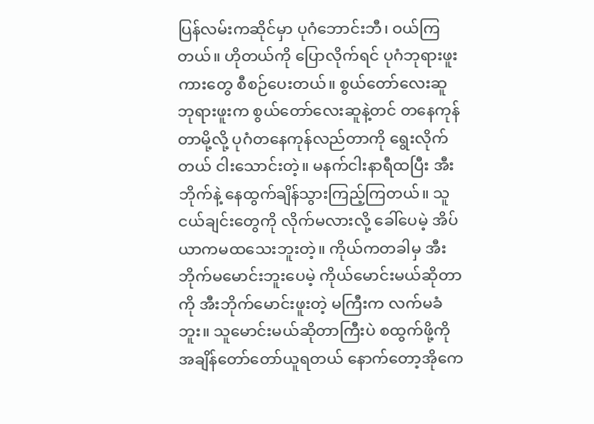ပြန်လမ်းကဆိုင်မှာ ပုဂံဘောင်းဘီ၊ ဝယ်ကြတယ်။ ဟိုတယ်ကို ပြောလိုက်ရင် ပုဂံဘုရားဖူးကားတွေ စီစဉ်ပေးတယ်။ စွယ်တော်လေးဆူဘုရားဖူးက စွယ်တော်လေးဆူနဲ့တင် တနေကုန်တာမို့လို့ ပုဂံတနေကုန်လည်တာကို ရွေးလိုက်တယ် ငါးသောင်းတဲ့။ မနက်ငါးနာရီထပြီး အီးဘိုက်နဲ့ နေထွက်ချိန်သွားကြည့်ကြတယ်။ သူငယ်ချင်းတွေကို လိုက်မလားလို့ ခေါ်ပေမဲ့ အိပ်ယာကမထသေးဘူးတဲ့။ ကိုယ်ကတခါမှ အီးဘိုက်မမောင်းဘူးပေမဲ့ ကိုယ်မောင်းမယ်ဆိုတာကို အီးဘိုက်မောင်းဖူးတဲ့ မကြီးက လက်မခံဘူး။ သူမောင်းမယ်ဆိုတာကြီးပဲ စထွက်ဖို့ကို အချိန်တော်တော်ယူရတယ် နောက်တော့အိုကေ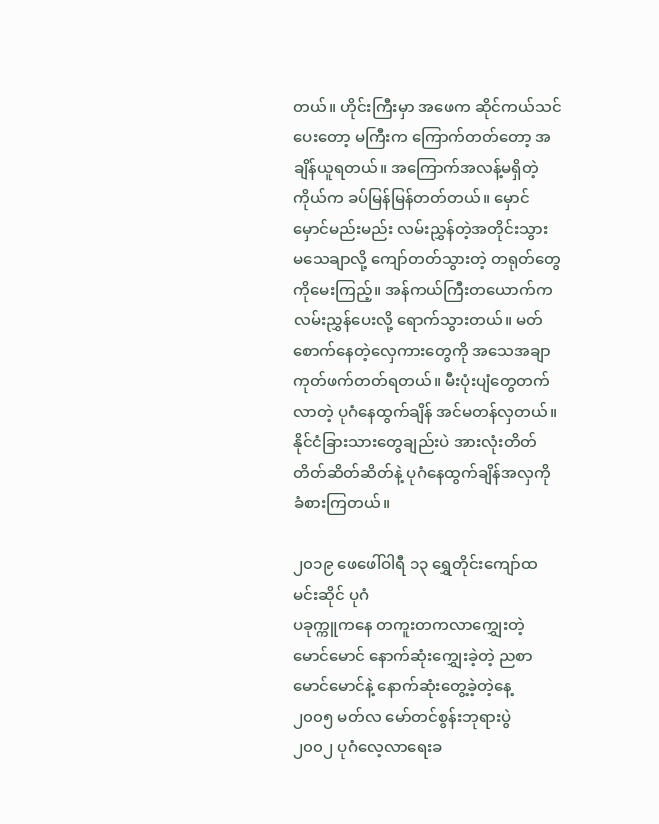တယ်။ ဟိုင်းကြီးမှာ အဖေက ဆိုင်ကယ်သင်ပေးတော့ မကြီးက ကြောက်တတ်တော့ အချိန်ယူရတယ်။ အကြောက်အလန့်မရှိတဲ့ကိုယ်က ခပ်မြန်မြန်တတ်တယ်။ မှောင်မှောင်မည်းမည်း လမ်းညွှန်တဲ့အတိုင်းသွား မသေချာလို့ ကျော်တတ်သွားတဲ့ တရုတ်တွေကိုမေးကြည့်။ အန်ကယ်ကြီးတယောက်က လမ်းညွှန်ပေးလို့ ရောက်သွားတယ်။ မတ်စောက်နေတဲ့လှေကားတွေကို အသေအချာ ကုတ်ဖက်တတ်ရတယ်။ မီးပုံးပျံတွေတက်လာတဲ့ ပုဂံနေထွက်ချိန် အင်မတန်လှတယ်။ နိုင်ငံခြားသားတွေချည်းပဲ အားလုံးတိတ်တိတ်ဆိတ်ဆိတ်နဲ့ ပုဂံနေထွက်ချိန်အလှကို ခံစားကြတယ်။

၂၀၁၉ ဖေဖေါ်ဝါရီ ၁၃ ရွှေတိုင်းကျော်ထမင်းဆိုင် ပုဂံ
ပခုက္ကူကနေ တကူးတကလာ‌ကျွှေးတဲ့ မောင်မောင် နောက်ဆုံး‌ကျွှေးခဲ့တဲ့ ညစာ
မောင်မောင်နဲ့ နောက်ဆုံးတွေ့ခဲ့တဲ့နေ့
၂၀၀၅ မတ်လ မော်တင်စွန်းဘုရားပွဲ
၂၀၀၂ ပုဂံလေ့လာရေးခ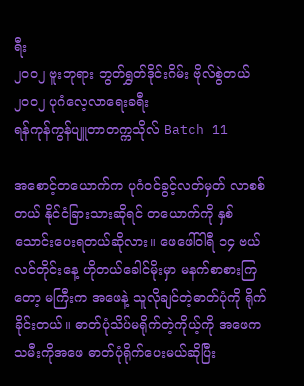ရီး
၂၀၀၂ ဗူးဘုရား ဘွတ်ရွှတ်ဒိုင်းဂိမ်း ဗိုလ်စွဲတယ်
၂၀၀၂ ပုဂံလေ့လာရေးခရီး
ရန်ကုန်ကွန်ပျူတာတက္ကသိုလ် Batch 11

အစောင့်တယောက်က ပုဂံဝင်ခွင့်လတ်မှတ် လာစစ်တယ် နိုင်ငံခြားသားဆိုရင် တယောက်ကို နှစ်သောင်းပေးရတယ်ဆိုလား။ ဖေဖေါ်ဝါရီ ၁၄ ဗယ်လင်တိုင်းနေ့ ဟိုတယ်ခေါင်မိုးမှာ မနက်စာစားကြတော့ မကြီးက အဖေနဲ့ သူလိုချင်တဲ့ဓာတ်ပုံကို ရိုက်ခိုင်းတယ်။ ဓာတ်ပုံသိပ်မရိုက်တဲ့ကိုယ့်ကို အဖေက သမီးကိုအဖေ ဓာတ်ပုံရိုက်ပေးမယ်ဆိုပြီး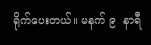ရိုက်ပေးတယ်။ မနက် ၉  နာရီ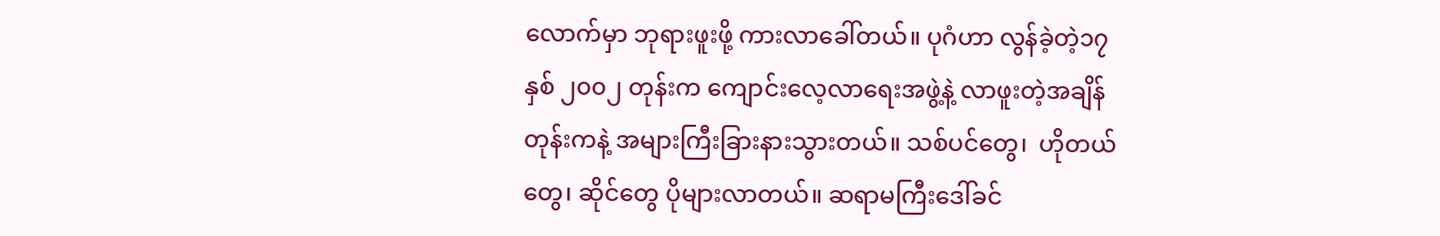လောက်မှာ ဘုရားဖူးဖို့ ကားလာခေါ်တယ်။ ပုဂံဟာ လွန်ခဲ့တဲ့၁၇နှစ် ၂၀၀၂ တုန်းက ကျောင်းလေ့လာရေးအဖွဲ့နဲ့ လာဖူးတဲ့အချိန်တုန်းကနဲ့ အများကြီးခြားနားသွားတယ်။ သစ်ပင်တွေ၊  ဟိုတယ်တွေ၊ ဆိုင်တွေ ပိုများလာတယ်။ ဆရာမကြီးဒေါ်ခင်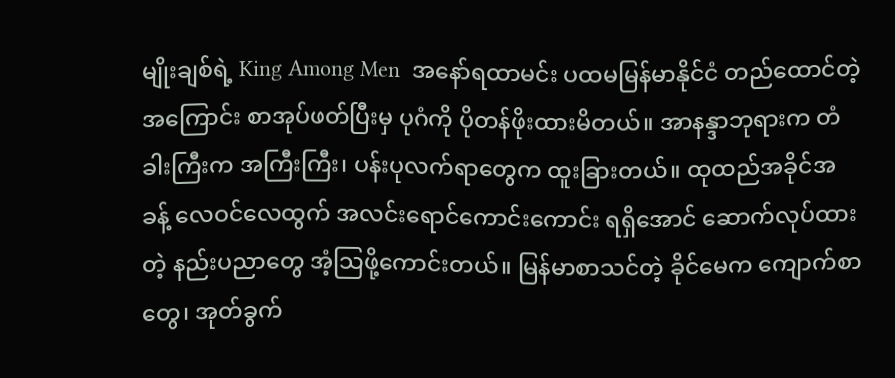မျိုးချစ်ရဲ့ King Among Men  အနော်ရထာမင်း ပထမမြန်မာနိုင်ငံ တည်ထောင်တဲ့အကြောင်း စာအုပ်ဖတ်ပြီးမှ ပုဂံကို ပိုတန်ဖိုးထားမိတယ်။ အာနန္ဒာဘုရားက တံခါးကြီးက အကြီးကြီး၊ ပန်းပုလက်ရာတွေက ထူးခြားတယ်။ ထုထည်အခိုင်အခန့် လေဝင်လေထွက် အလင်းရောင်ကောင်းကောင်း ရရှိအောင် ဆောက်လုပ်ထားတဲ့ နည်းပညာတွေ အံ့သြဖို့ကောင်းတယ်။ မြန်မာစာသင်တဲ့ ခိုင်မေက ကျောက်စာတွေ၊ အုတ်ခွက်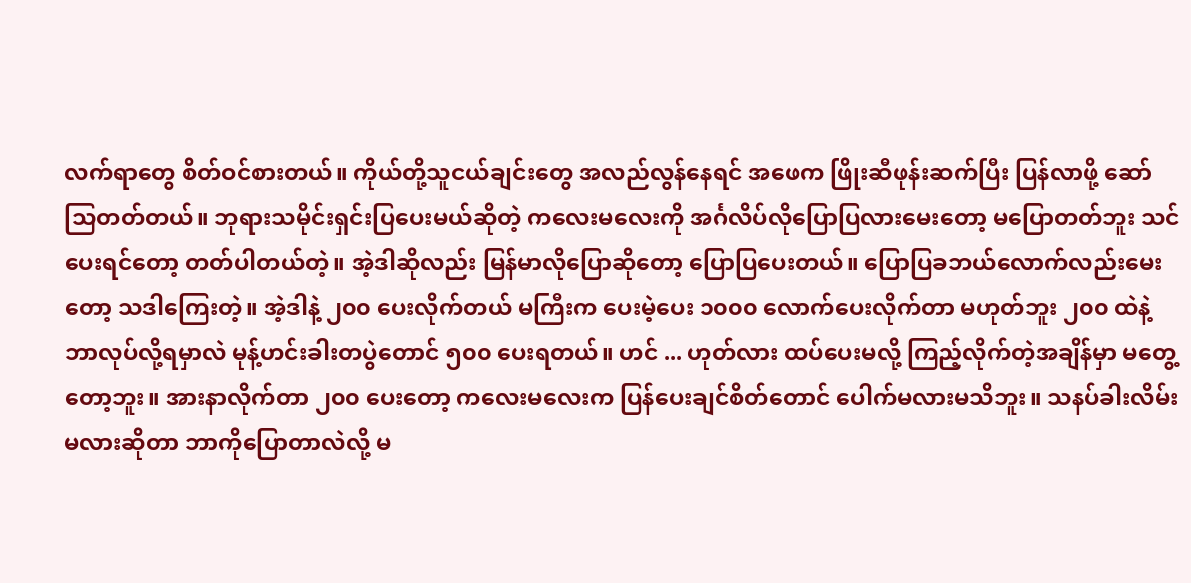လက်ရာတွေ စိတ်ဝင်စားတယ်။ ကိုယ်တို့သူငယ်ချင်းတွေ အလည်လွန်နေရင် အဖေက ဖြိုးဆီဖုန်းဆက်ပြီး ပြန်လာဖို့ ဆော်သြတတ်တယ်။ ဘုရားသမိုင်းရှင်းပြပေးမယ်ဆိုတဲ့ ကလေးမလေးကို အင်္ဂလိပ်လိုပြောပြလားမေးတော့ မပြောတတ်ဘူး သင်ပေးရင်တော့ တတ်ပါတယ်တဲ့။ အဲ့ဒါဆိုလည်း မြန်မာလိုပြောဆိုတော့ ပြောပြပေးတယ်။ ပြောပြခဘယ်လောက်လည်းမေးတော့ သဒါကြေးတဲ့။ အဲ့ဒါနဲ့ ၂၀၀ ပေးလိုက်တယ် မကြီးက ပေးမဲ့ပေး ၁၀၀၀ လောက်ပေးလိုက်တာ မဟုတ်ဘူး ၂၀၀ ထဲနဲ့ ဘာလုပ်လို့ရမှာလဲ မုန့်ဟင်းခါးတပွဲတောင် ၅၀၀ ပေးရတယ်။ ဟင် ... ဟုတ်လား ထပ်ပေးမလို့ ကြည့်လိုက်တဲ့အချိန်မှာ မတွေ့တော့ဘူး။ အားနာလိုက်တာ ၂၀၀ ပေးတော့ ကလေးမလေးက ပြန်ပေးချင်စိတ်တောင် ပေါက်မလားမသိဘူး။ သနပ်ခါးလိမ်းမလားဆိုတာ ဘာကိုပြောတာလဲလို့ မ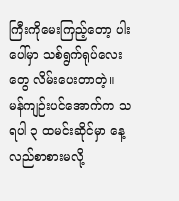ကြီးကိုမေးကြည့်တော့ ပါးပေါ်မှာ သစ်ရွက်ရုပ်လေးတွေ လိမ်းပေးတာတဲ့။ မန်ကျဉ်းပင်အောက်က သရပါ ၃ ထမင်းဆိုင်မှာ နေ့လည်စာစားမလို့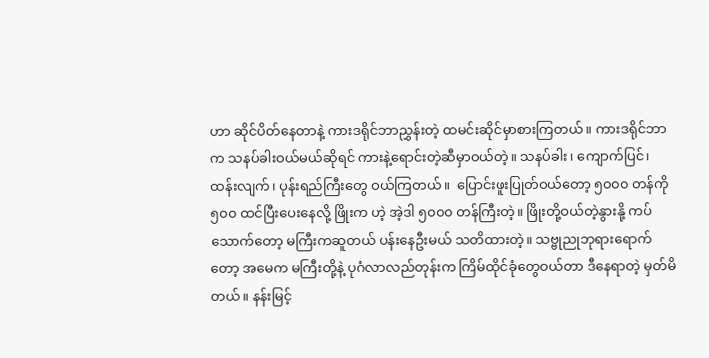ဟာ ဆိုင်ပိတ်နေတာနဲ့ ကားဒရိုင်ဘာညွှန်းတဲ့ ထမင်းဆိုင်မှာစားကြတယ်။ ကားဒရိုင်ဘာက သနပ်ခါးဝယ်မယ်ဆိုရင် ကားနဲ့ရောင်းတဲ့ဆီမှာဝယ်တဲ့။ သနပ်ခါး၊ ကျောက်ပြင်၊ ထန်းလျက်၊ ပုန်းရည်ကြီးတွေ ဝယ်ကြတယ်။  ပြောင်းဖူးပြုတ်ဝယ်တော့ ၅၀၀၀ တန်ကို ၅၀၀ ထင်ပြီးပေးနေလို့ ဖြိုးက ဟဲ့ အဲ့ဒါ ၅၀၀၀ တန်ကြီးတဲ့။ ဖြိုးတို့ဝယ်တဲ့နွားနို့ ကပ်သောက်တော့ မကြီးကဆူတယ် ပန်းနေဦးမယ် သတိထားတဲ့။ သဗ္ဗုညုဘုရားရောက်တော့ အမေက မကြီးတို့နဲ့ ပုဂံလာလည်တုန်းက ကြိမ်ထိုင်ခုံတွေဝယ်တာ ဒီနေရာတဲ့ မှတ်မိတယ်။ နန်းမြင့်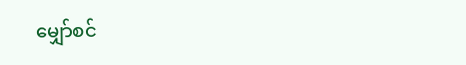မျှော်စင်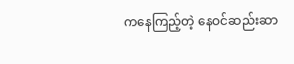ကနေကြည့်တဲ့ နေဝင်ဆည်းဆာ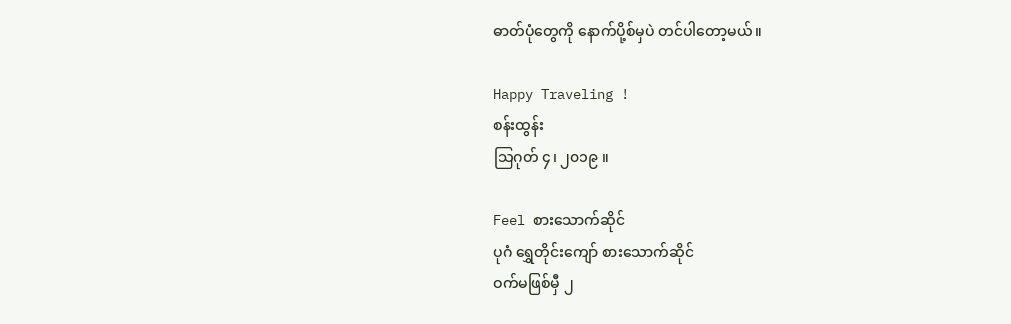ဓာတ်ပုံတွေကို နောက်ပို့စ်မှပဲ တင်ပါတော့မယ်။

Happy Traveling !
စန်းထွန်း
သြဂုတ် ၄၊ ၂၀၁၉ ။

Feel စားသောက်ဆိုင်
ပုဂံ ရွှေတိုင်းကျော် စားသောက်ဆိုင်
ဝက်မဖြစ်မှီ ၂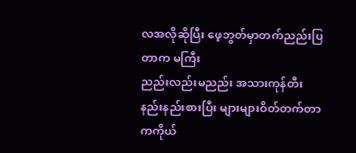လအလိုဆိုပြီး ဖေ့ဘွတ်မှာတက်ညည်းပြတာက မကြီး
ညည်းလည်းမညည်း အသားကုန်တီး နည်းနည်းစားပြီး များများဝိတ်တက်တာကကိုယ်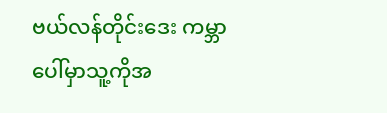ဗယ်လန်တိုင်းဒေး ကမ္ဘာပေါ်မှာသူ့ကိုအ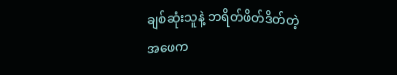ချစ်ဆုံးသူနဲ့ ဘရိတ်ဖိတ်ဒိတ်တဲ့
အဖေက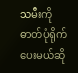သမီးကို ဓာတ်ပုံရိုက်ပေးမယ်ဆို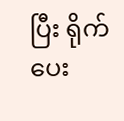ပြီး ရိုက်ပေး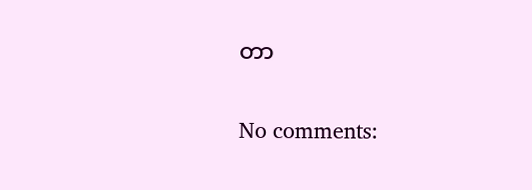တာ

No comments: